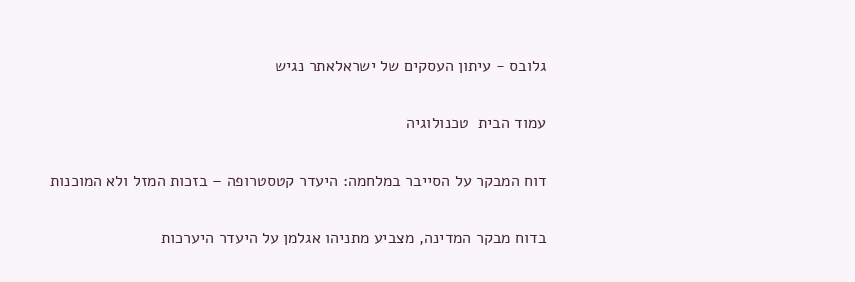גלובס - עיתון העסקים של ישראלאתר נגיש

עמוד הבית  טכנולוגיה

דוח המבקר על הסייבר במלחמה: היעדר קטסטרופה – בזכות המזל ולא המוכנות

בדוח מבקר המדינה, מצביע מתניהו אגלמן על היעדר היערכות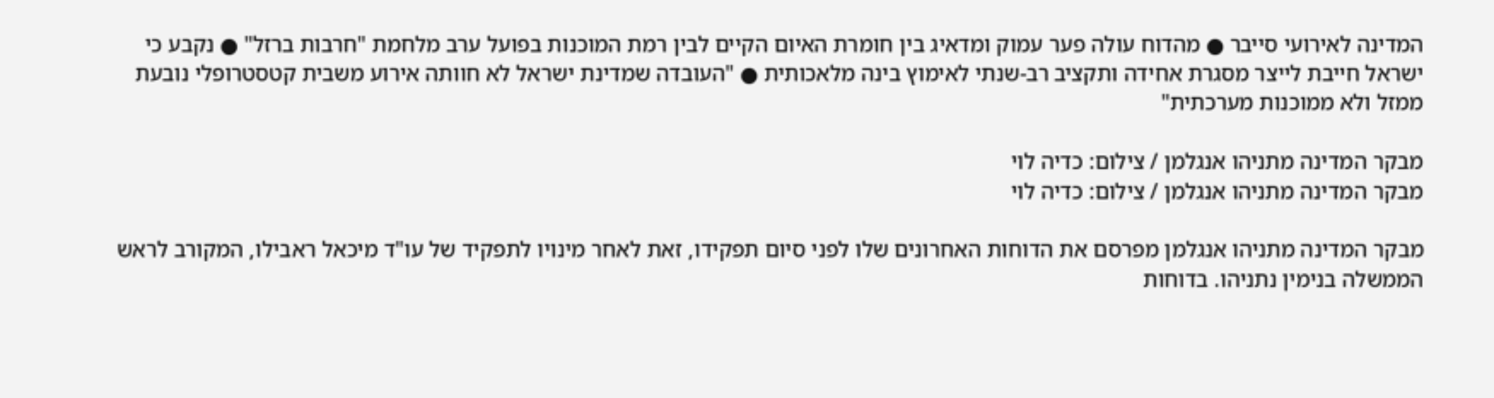המדינה לאירועי סייבר ● מהדוח עולה פער עמוק ומדאיג בין חומרת האיום הקיים לבין רמת המוכנות בפועל ערב מלחמת "חרבות ברזל" ● נקבע כי ישראל חייבת לייצר מסגרת אחידה ותקציב רב-שנתי לאימוץ בינה מלאכותית ● "העובדה שמדינת ישראל לא חוותה אירוע משבית קטסטרופלי נובעת ממזל ולא ממוכנות מערכתית"

מבקר המדינה מתניהו אנגלמן / צילום: כדיה לוי
מבקר המדינה מתניהו אנגלמן / צילום: כדיה לוי

מבקר המדינה מתניהו אנגלמן מפרסם את הדוחות האחרונים שלו לפני סיום תפקידו, זאת לאחר מינויו לתפקיד של עו"ד מיכאל ראבילו, המקורב לראש הממשלה בנימין נתניהו. בדוחות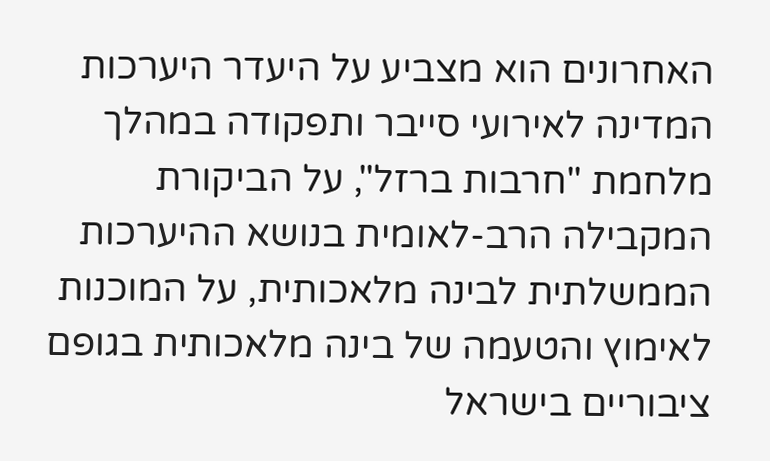האחרונים הוא מצביע על היעדר היערכות המדינה לאירועי סייבר ותפקודה במהלך מלחמת "חרבות ברזל", על הביקורת המקבילה הרב-לאומית בנושא ההיערכות הממשלתית לבינה מלאכותית, על המוכנות לאימוץ והטעמה של בינה מלאכותית בגופם ציבוריים בישראל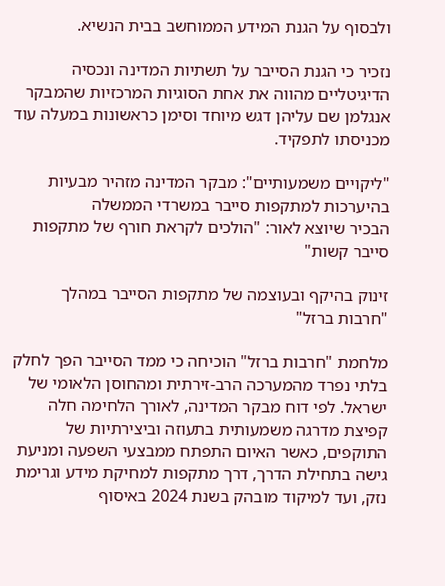ולבסוף על הגנת המידע הממוחשב בבית הנשיא.

נזכיר כי הגנת הסייבר על תשתיות המדינה ונכסיה הדיגיטליים מהווה את אחת הסוגיות המרכזיות שהמבקר אנגלמן שם עליהן דגש מיוחד וסימן כראשונות במעלה עוד מכניסתו לתפקיד.

"ליקויים משמעותיים": מבקר המדינה מזהיר מבעיות בהיערכות למתקפות סייבר במשרדי הממשלה
הבכיר שיוצא לאור: "הולכים לקראת חורף של מתקפות סייבר קשות"

זינוק בהיקף ובעוצמה של מתקפות הסייבר במהלך "חרבות ברזל"

מלחמת "חרבות ברזל" הוכיחה כי ממד הסייבר הפך לחלק בלתי נפרד מהמערכה הרב-זירתית ומהחוסן הלאומי של ישראל. לפי דוח מבקר המדינה, לאורך הלחימה חלה קפיצת מדרגה משמעותית בתעוזה וביצירתיות של התוקפים, כאשר האיום התפתח ממבצעי השפעה ומניעת גישה בתחילת הדרך, דרך מתקפות למחיקת מידע וגרימת נזק, ועד למיקוד מובהק בשנת 2024 באיסוף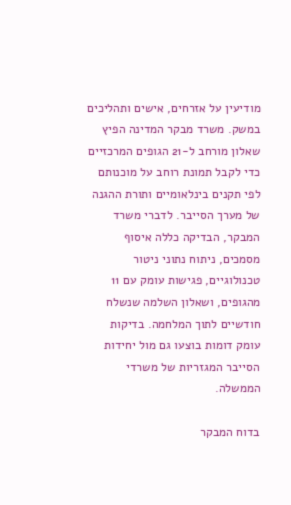מודיעין על אזרחים, אישים ותהליכים במשק. משרד מבקר המדינה הפיץ שאלון מורחב ל-21 הגופים המרכזיים כדי לקבל תמונת רוחב על מוכנותם לפי תקנים בינלאומיים ותורת ההגנה של מערך הסייבר. לדברי משרד המבקר, הבדיקה כללה איסוף מסמכים, ניתוח נתוני ניטור טכנולוגיים, פגישות עומק עם 11 מהגופים, ושאלון השלמה שנשלח חודשיים לתוך המלחמה. בדיקות עומק דומות בוצעו גם מול יחידות הסייבר המגזריות של משרדי הממשלה.

בדוח המבקר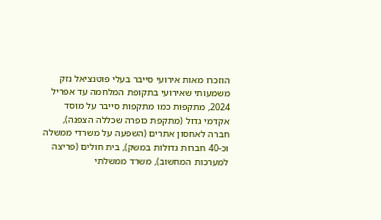הוזכרו מאות אירועי סייבר בעלי פוטנציאל נזק משמעותי שאירועי בתקופת המלחמה עד אפריל 2024, מתקפות כמו מתקפות סייבר על מוסד אקדמי גדול (מתקפת כופרה שכללה הצפנה), חברה לאחסון אתרים (השפעה על משרדי ממשלה וכ-40 חברות גדולות במשק), בית חולים (פריצה למערכות המחשוב), משרד ממשלתי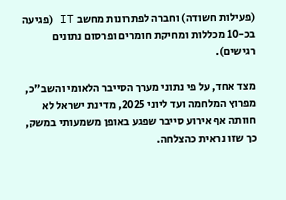(פעילות חשודה) וחברה לפתרונות מחשב IT (פגיעה בכ-10 מכללות ומחיקת חומרים ופרסום נתונים רגישים).

מצד אחד, על פי נתוני מערך הסייבר הלאומי והשב"כ, מפרוץ המלחמה ועד ליוני 2025, מדינת ישראל לא חוותה אף אירוע סייבר שפגע באופן משמעותי במשק, כך שזו נראית כהצלחה.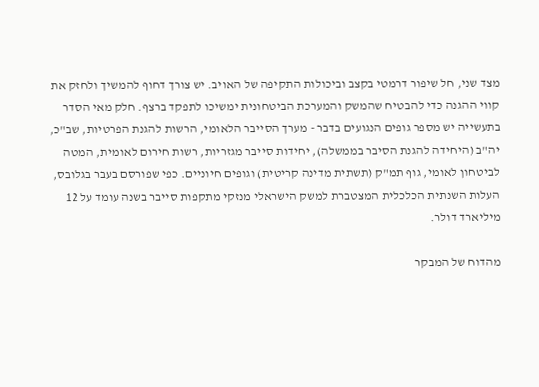מצד שני, חל שיפור דרמטי בקצב וביכולות התקיפה של האויב. יש צורך דחוף להמשיך ולחזק את קווי ההגנה כדי להבטיח שהמשק והמערכת הביטחונית ימשיכו לתפקד ברצף. חלק מאי הסדר בתעשייה יש מספר גופים הנגועים בדבר - מערך הסייבר הלאומי, הרשות להגנת הפרטיות, שב"כ, יה"ב (היחידה להגנת הסיבר בממשלה), יחידות סייבר מגזריות, רשות חירום לאומית, המטה לביטחון לאומי, גוף תמ"ק (תשתית מדינה קריטית) וגופים חיוניים. כפי שפורסם בעבר בגלובס, העלות השנתית הכלכלית המצטברת למשק הישראלי מנזקי מתקפות סייבר בשנה עומד על 12 מיליארד דולר.

מהדוח של המבקר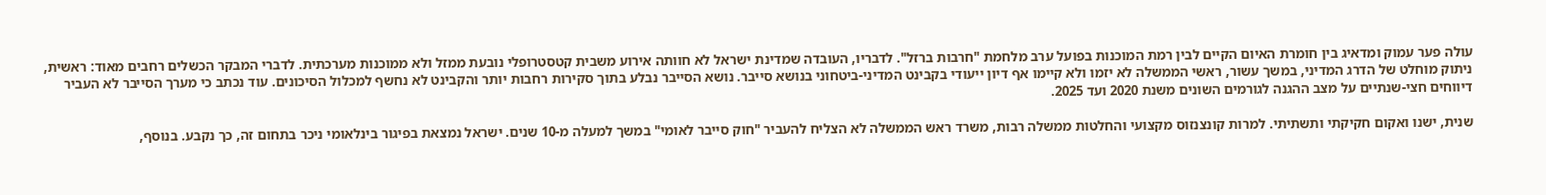עולה פער עמוק ומדאיג בין חומרת האיום הקיים לבין רמת המוכנות בפועל ערב מלחמת "חרבות ברזל". לדבריו, העובדה שמדינת ישראל לא חוותה אירוע משבית קטסטרופלי נובעת ממזל ולא ממוכנות מערכתית. לדברי המבקר הכשלים רחבים מאוד: ראשית, ניתוק מוחלט של הדרג המדיני, במשך עשור, ראשי הממשלה לא יזמו ולא קיימו אף דיון ייעודי בקבינט המדיני-ביטחוני בנושא סייבר. נושא הסייבר נבלע בתוך סקירות רחבות יותר והקבינט לא נחשף למכלול הסיכונים. עוד נכתב כי מערך הסייבר לא העביר דיווחים חצי-שנתיים על מצב ההגנה לגורמים השונים משנת 2020 ועד 2025.

שנית, ישנו ואקום חקיקתי ותשתיתי. למרות קונצנזוס מקצועי והחלטות ממשלה רבות, משרד ראש הממשלה לא הצליח להעביר "חוק סייבר לאומי" במשך למעלה מ-10 שנים. ישראל נמצאת בפיגור בינלאומי ניכר בתחום זה, כך נקבע. בנוסף,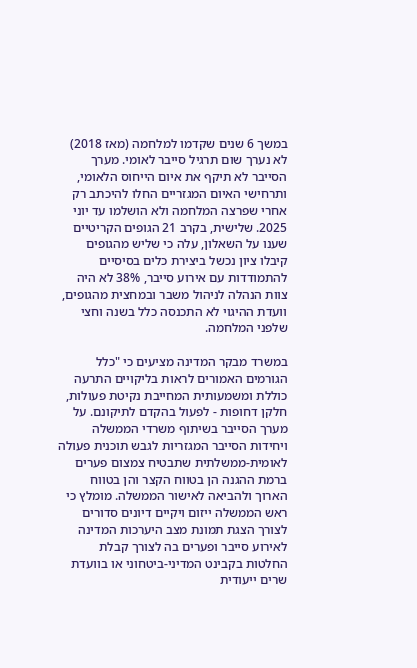במשך 6 שנים שקדמו למלחמה (מאז 2018) לא נערך שום תרגיל סייבר לאומי. מערך הסייבר לא תיקף את איום הייחוס הלאומי, ותרחישי האיום המגזריים החלו להיכתב רק אחרי שפרצה המלחמה ולא הושלמו עד יוני 2025. שלישית, בקרב 21 הגופים הקריטיים שענו על השאלון, עלה כי שליש מהגופים קיבלו ציון נכשל ביצירת כלים בסיסיים להתמודדות עם אירוע סייבר, 38% לא היה צוות הנהלה לניהול משבר ובמחצית מהגופים, וועדת ההיגוי לא התכנסה כלל בשנה וחצי שלפני המלחמה.

במשרד מבקר המדינה מציעים כי "כלל הגורמים האמורים לראות בליקויים התרעה כוללת ומשמעותית המחייבת נקיטת פעולות, חלקן דחופות - לפעול בהקדם לתיקונם. על מערך הסייבר בשיתוף משרדי הממשלה ויחידות הסייבר המגזריות לגבש תוכנית פעולה לאומית-ממשלתית שתבטיח צמצום פערים ברמת ההגנה הן בטווח הקצר והן בטווח הארוך ולהביאה לאישור הממשלה. מומלץ כי ראש הממשלה ייזום ויקיים דיונים סדורים לצורך הצגת תמונת מצב היערכות המדינה לאירוע סייבר ופערים בה לצורך קבלת החלטות בקבינט המדיני-ביטחוני או בוועדת שרים ייעודית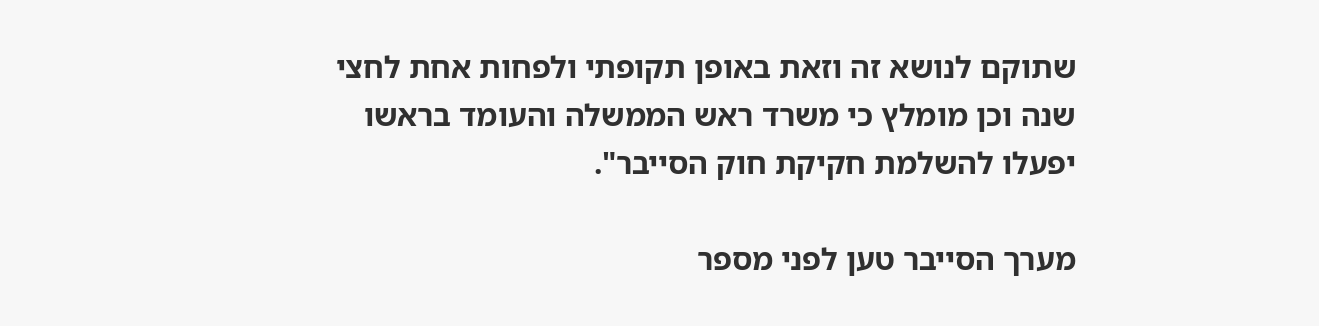שתוקם לנושא זה וזאת באופן תקופתי ולפחות אחת לחצי שנה וכן מומלץ כי משרד ראש הממשלה והעומד בראשו יפעלו להשלמת חקיקת חוק הסייבר".

מערך הסייבר טען לפני מספר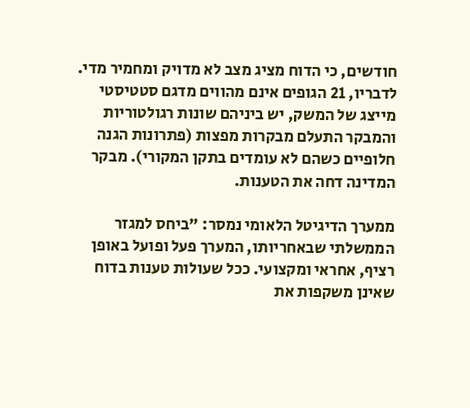חודשים, כי הדוח מציג מצב לא מדויק ומחמיר מדי. לדבריו, 21 הגופים אינם מהווים מדגם סטטיסטי מייצג של המשק, יש ביניהם שונות רגולטוריות והמבקר התעלם מבקרות מפצות (פתרונות הגנה חלופיים כשהם לא עומדים בתקן המקורי). מבקר המדינה דחה את הטענות.

ממערך הדיגיטל הלאומי נמסר: "ביחס למגזר הממשלתי שבאחריותו, המערך פעל ופועל באופן רציף, אחראי ומקצועי. ככל שעולות טענות בדוח שאינן משקפות את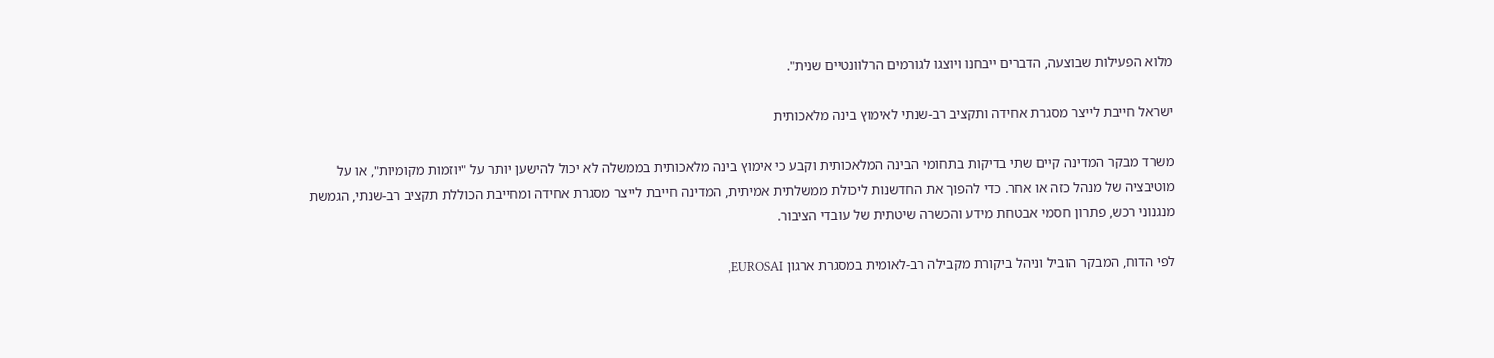מלוא הפעילות שבוצעה, הדברים ייבחנו ויוצגו לגורמים הרלוונטיים שנית".

ישראל חייבת לייצר מסגרת אחידה ותקציב רב-שנתי לאימוץ בינה מלאכותית

משרד מבקר המדינה קיים שתי בדיקות בתחומי הבינה המלאכותית וקבע כי אימוץ בינה מלאכותית בממשלה לא יכול להישען יותר על "יוזמות מקומיות", או על מוטיבציה של מנהל כזה או אחר. כדי להפוך את החדשנות ליכולת ממשלתית אמיתית, המדינה חייבת לייצר מסגרת אחידה ומחייבת הכוללת תקציב רב-שנתי, הגמשת מנגנוני רכש, פתרון חסמי אבטחת מידע והכשרה שיטתית של עובדי הציבור.

לפי הדוח, המבקר הוביל וניהל ביקורת מקבילה רב-לאומית במסגרת ארגון EUROSAI,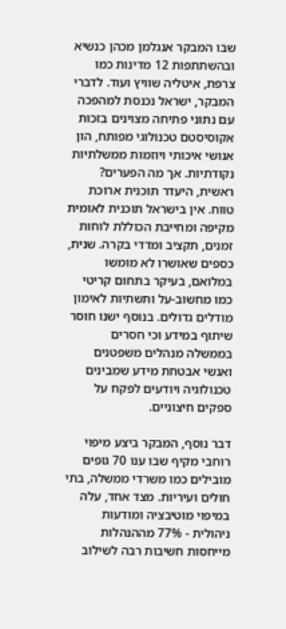שבו המבקר אנגלמן מכהן כנשיא ובהשתתפות 12 מדינות כמו צרפת, איטליה שוויץ ועוד. לדברי המבקר, ישראל נכנסת למהפכה עם נתוני פתיחה מצוינים בזכות אקוסיסטם טכנולוגי מפותח, הון אנושי איכותי ויוזמות ממשלתיות נקודתיות. אך מה הפערים? ראשית, היעדר תוכנית ארוכת טווח. אין בישראל תוכנית לאומית מקיפה ומחייבת הכוללת לוחות זמנים, תקציב ומדדי בקרה. שנית, כספים שאושרו לא מומשו במלואם, בעיקר בתחום קריטי כמו מחשוב-על ותשתיות לאימון מודלים גדולים. בנוסף ישנו חוסר שיתוף במידע וכי חסרים בממשלה מנהלים משפטנים ואנשי אבטחת מידע שמבינים טכנולוגיה ויודעים לפקח על ספקים חיצוניים.

דבר נוסף, המבקר ביצע מיפוי רוחבי מקיף שבו ענו 70 גופים מובילים כמו משרדי ממשלה, בתי חולים ועיריות. מצד אחד, עלה במיפוי מוטיבציה ומודעות ניהולית - 77% מההנהלות מייחסות חשיבות רבה לשילוב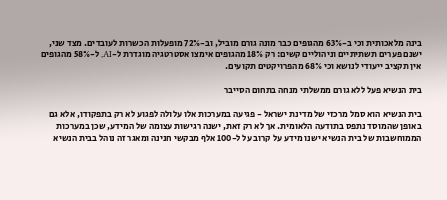בינה מלאכותית וכי ב-63% מהגופים כבר מונה גורם מוביל, וב-72% מופעלות הכשרות לעובדים. מצד שני, ישנם פערים תשתיתיים וניהוליים קשים: רק 18% מהגופים אימצו אסטרטגיה מוגדרת ל-AI, ל-58% מהגופים אין תקציב ייעודי לנושא וכי 68% מהפרויקטים תקועים.

בית הנשיא פעל ללא גורם ממשלתי מנחה בתחום הסייבר

בית הנשיא הוא סמל מרכזי של מדינת ישראל - פגיעה במערכות אלו עלולה לפגוע לא רק בתפקודו, אלא גם באופן שהמוסד נתפס בתודעה הלאומית. אך לא רק זאת, ישנה רגישות עצומה של המידע, שכן במערכות הממוחשבות של בית הנשיא ישנו מידע על קרוב על ל-100 אלף מבקשי חנינה ומאגר זה נוהל בבית הנשיא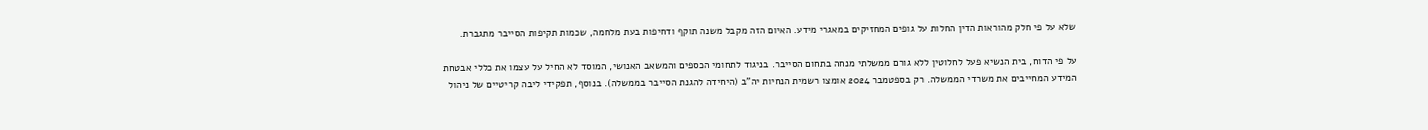שלא על פי חלק מהוראות הדין החלות על גופים המחזיקים במאגרי מידע. האיום הזה מקבל משנה תוקף ודחיפות בעת מלחמה, שכמות תקיפות הסייבר מתגברת.

על פי הדוח, בית הנשיא פעל לחלוטין ללא גורם ממשלתי מנחה בתחום הסייבר. בניגוד לתחומי הכספים והמשאב האנושי, המוסד לא החיל על עצמו את כללי אבטחת המידע המחייבים את משרדי הממשלה. רק בספטמבר 2024 אומצו רשמית הנחיות יה"ב (היחידה להגנת הסייבר בממשלה). בנוסף, תפקידי ליבה קריטיים של ניהול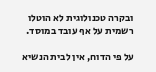ובקרה טכנולוגית לא הוטלו רשמית על אף עובד במוסד.

על פי הדוח, אין לבית הנשיא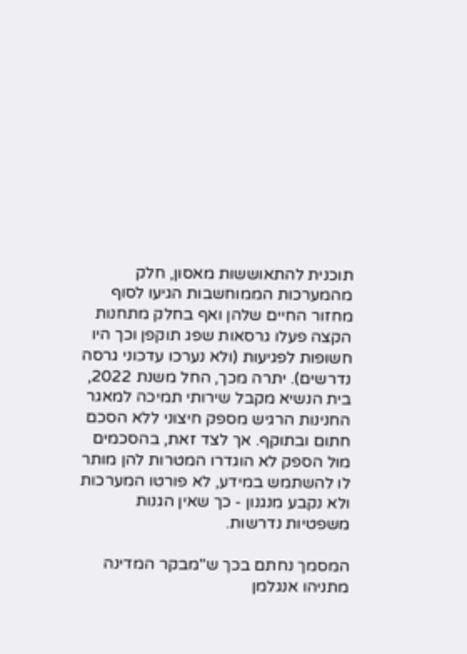תוכנית להתאוששות מאסון, חלק מהמערכות הממוחשבות הגיעו לסוף מחזור החיים שלהן ואף בחלק מתחנות הקצה פעלו גרסאות שפג תוקפן וכך היו חשופות לפגיעות (ולא נערכו עדכוני גרסה נדרשים). יתרה מכך, החל משנת 2022, בית הנשיא מקבל שירותי תמיכה למאגר החנינות הרגיש מספק חיצוני ללא הסכם חתום ובתוקף. אך לצד זאת, בהסכמים מול הספק לא הוגדרו המטרות להן מותר לו להשתמש במידע, לא פורטו המערכות ולא נקבע מנגנון - כך שאין הגנות משפטיות נדרשות.

המסמך נחתם בכך ש"מבקר המדינה מתניהו אנגלמן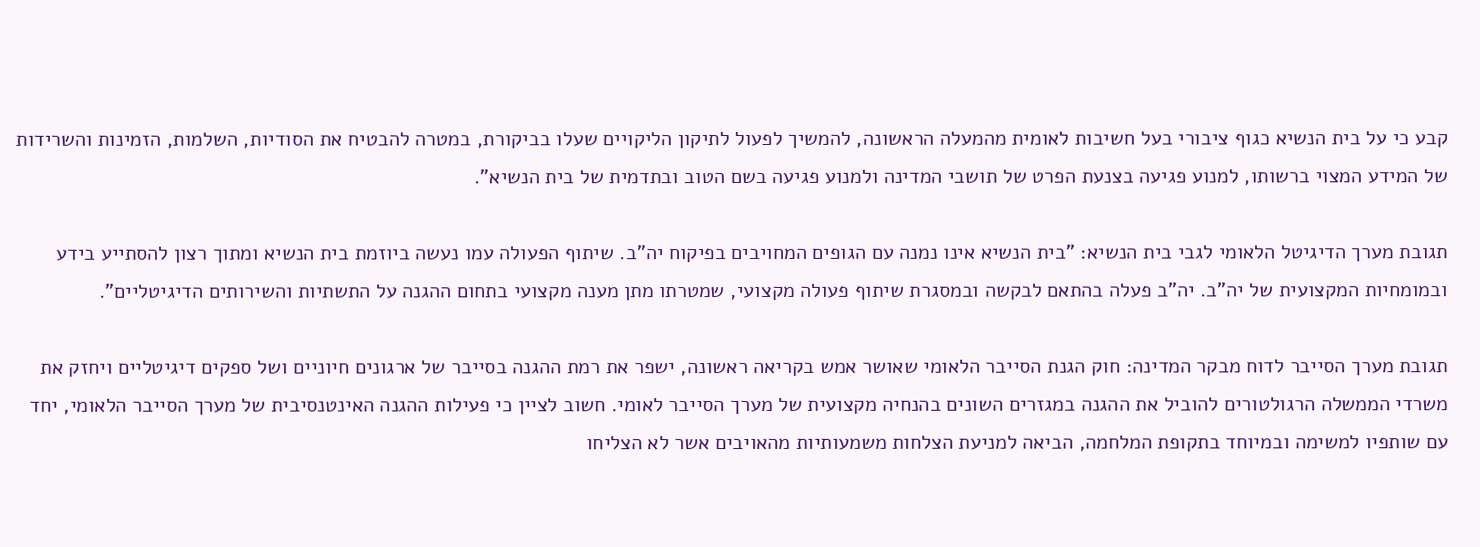קבע כי על בית הנשיא כגוף ציבורי בעל חשיבות לאומית מהמעלה הראשונה, להמשיך לפעול לתיקון הליקויים שעלו בביקורת, במטרה להבטיח את הסודיות, השלמות, הזמינות והשרידות של המידע המצוי ברשותו, למנוע פגיעה בצנעת הפרט של תושבי המדינה ולמנוע פגיעה בשם הטוב ובתדמית של בית הנשיא".

תגובת מערך הדיגיטל הלאומי לגבי בית הנשיא: "בית הנשיא אינו נמנה עם הגופים המחויבים בפיקוח יה"ב. שיתוף הפעולה עמו נעשה ביוזמת בית הנשיא ומתוך רצון להסתייע בידע ובמומחיות המקצועית של יה"ב. יה"ב פעלה בהתאם לבקשה ובמסגרת שיתוף פעולה מקצועי, שמטרתו מתן מענה מקצועי בתחום ההגנה על התשתיות והשירותים הדיגיטליים".

תגובת מערך הסייבר לדוח מבקר המדינה: חוק הגנת הסייבר הלאומי שאושר אמש בקריאה ראשונה, ישפר את רמת ההגנה בסייבר של ארגונים חיוניים ושל ספקים דיגיטליים ויחזק את משרדי הממשלה הרגולטורים להוביל את ההגנה במגזרים השונים בהנחיה מקצועית של מערך הסייבר לאומי. חשוב לציין כי פעילות ההגנה האינטנסיבית של מערך הסייבר הלאומי, יחד עם שותפיו למשימה ובמיוחד בתקופת המלחמה, הביאה למניעת הצלחות משמעותיות מהאויבים אשר לא הצליחו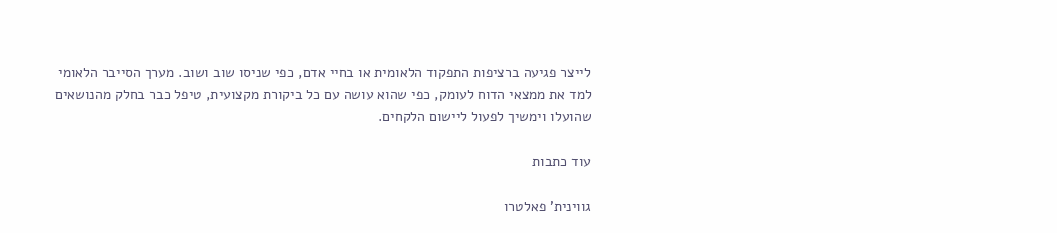לייצר פגיעה ברציפות התפקוד הלאומית או בחיי אדם, כפי שניסו שוב ושוב. מערך הסייבר הלאומי למד את ממצאי הדוח לעומק, כפי שהוא עושה עם כל ביקורת מקצועית, טיפל כבר בחלק מהנושאים שהועלו וימשיך לפעול ליישום הלקחים.

עוד כתבות

גווינית' פאלטרו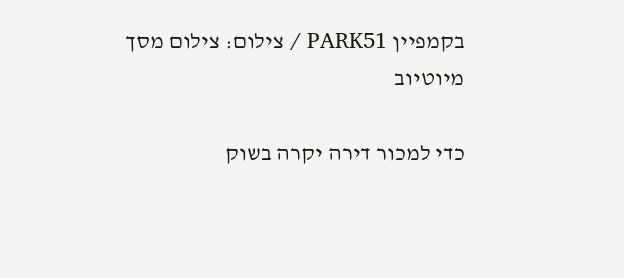בקמפיין PARK51 / צילום: צילום מסך מיוטיוב

כדי למכור דירה יקרה בשוק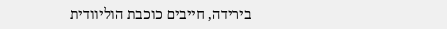בירידה, חייבים כוכבת הוליוודית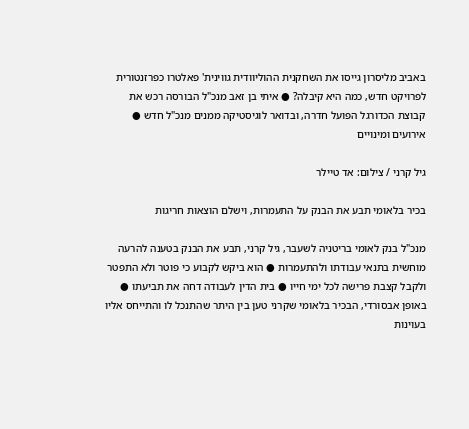באביב מליסרון גייסו את השחקנית ההוליוודית גווינית' פאלטרו כפרזנטורית לפרויקט חדש, כמה היא קיבלה? ● איתי בן זאב מנכ"ל הבורסה רכש את קבוצת הכדורגל הפועל חדרה, ובדואר לוגיסטיקה ממנים מנכ"ל חדש ● אירועים ומינויים

גיל קרני / צילום: אד טיילר

בכיר בלאומי תבע את הבנק על התעמרות, וישלם הוצאות חריגות

מנכ"ל בנק לאומי בריטניה לשעבר, גיל קרני, תבע את הבנק בטענה להרעה מוחשית בתנאי עבודתו ולהתעמרות ● הוא ביקש לקבוע כי פוטר ולא התפטר ולקבל קצבת פרישה לכל ימי חייו ● בית הדין לעבודה דחה את תביעתו ● באופן אבסורדי, הבכיר בלאומי שקרני טען בין היתר שהתנכל לו והתייחס אליו בעוינות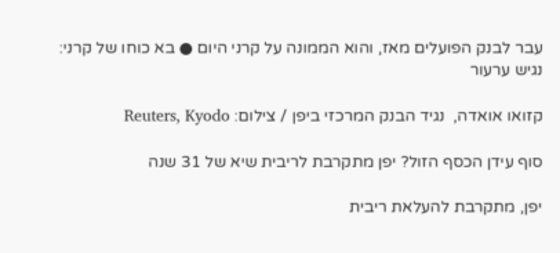עבר לבנק הפועלים מאז, והוא הממונה על קרני היום ● בא כוחו של קרני: נגיש ערעור

קזואו אואדה,  נגיד הבנק המרכזי ביפן / צילום: Reuters, Kyodo

סוף עידן הכסף הזול? יפן מתקרבת לריבית שיא של 31 שנה

יפן, מתקרבת להעלאת ריבית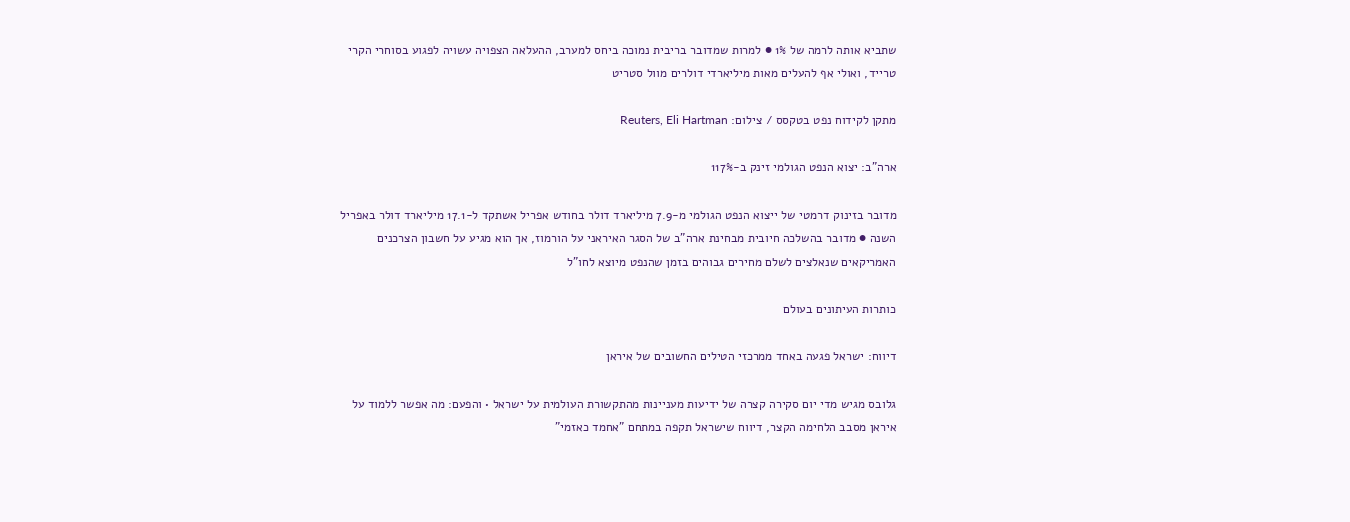שתביא אותה לרמה של 1% ● למרות שמדובר בריבית נמוכה ביחס למערב, ההעלאה הצפויה עשויה לפגוע בסוחרי הקרי טרייד, ואולי אף להעלים מאות מיליארדי דולרים מוול סטריט

מתקן לקידוח נפט בטקסס / צילום: Reuters, Eli Hartman

ארה"ב: יצוא הנפט הגולמי זינק ב-117%

מדובר בזינוק דרמטי של ייצוא הנפט הגולמי מ-7.9 מיליארד דולר בחודש אפריל אשתקד ל-17.1 מיליארד דולר באפריל השנה ● מדובר בהשלכה חיובית מבחינת ארה"ב של הסגר האיראני על הורמוז, אך הוא מגיע על חשבון הצרכנים האמריקאים שנאלצים לשלם מחירים גבוהים בזמן שהנפט מיוצא לחו"ל

כותרות העיתונים בעולם

דיווח: ישראל פגעה באחד ממרכזי הטילים החשובים של איראן

גלובס מגיש מדי יום סקירה קצרה של ידיעות מעניינות מהתקשורת העולמית על ישראל • והפעם: מה אפשר ללמוד על איראן מסבב הלחימה הקצר, דיווח שישראל תקפה במתחם "אחמד כאזמי"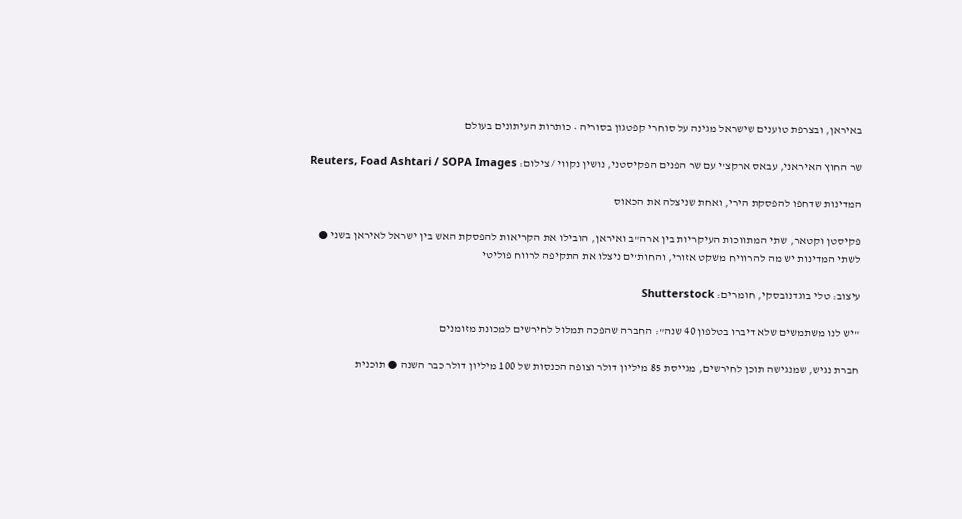באיראן, ובצרפת טוענים שישראל מגינה על סוחרי קפטגון בסוריה • כותרות העיתונים בעולם

שר החוץ האיראני, עבאס ארקצ'י עם שר הפנים הפקיסטני, נושין נקווי / צילום: Reuters, Foad Ashtari / SOPA Images

המדינות שדחפו להפסקת הירי, ואחת שניצלה את הכאוס

פקיסטן וקטאר, שתי המתווכות העיקריות בין ארה"ב ואיראן, הובילו את הקריאות להפסקת האש בין ישראל לאיראן בשני ● לשתי המדינות יש מה להרוויח משקט אזורי, והחות'ים ניצלו את התקיפה לרווח פוליטי

עיצוב: טלי בוגדנובסקי, חומרים: Shutterstock

"יש לנו משתמשים שלא דיברו בטלפון 40 שנה": החברה שהפכה תמלול לחירשים למכונת מזומנים

חברת נגיש, שמנגישה תוכן לחירשים, מגייסת 85 מיליון דולר וצופה הכנסות של 100 מיליון דולר כבר השנה ● תוכנית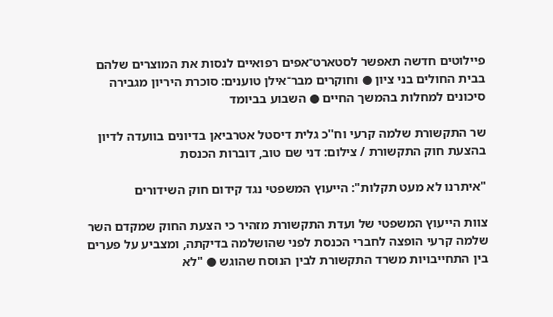פיילוטים חדשה תאפשר לסטארט־אפים רפואיים לנסות את המוצרים שלהם בבית החולים בני ציון ● וחוקרים מבר־אילן טוענים: סוכרת היריון מגבירה סיכונים למחלות בהמשך החיים ● השבוע בביומד

שר התקשורת שלמה קרעי וח''כ גלית דיסטל אטרביאן בדיונים בוועדה לדיון בהצעת חוק התקשורת / צילום: דני שם טוב, דוברות הכנסת

"איתרנו לא מעט תקלות": הייעוץ המשפטי נגד קידום חוק השידורים

צוות הייעוץ המשפטי של ועדת התקשורת מזהיר כי הצעת החוק שמקדם השר שלמה קרעי הופצה לחברי הכנסת לפני שהושלמה בדיקתה, ומצביע על פערים בין התחייבויות משרד התקשורת לבין הנוסח שהוגש ● "לא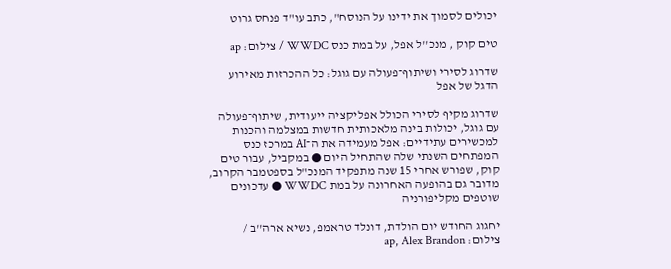יכולים לסמוך את ידינו על הנוסח", כתב עו"ד פנחס גרוט

טים קוק , מנכ''ל אפל, על במת כנס WWDC / צילום: ap

שדרוג לסירי ושיתוף־פעולה עם גוגל: כל ההכרזות מאירוע הדגל של אפל

שדרוג מקיף לסירי הכולל אפליקציה ייעודית, שיתוף־פעולה עם גוגל, יכולות בינה מלאכותית חדשות במצלמה והכנות למכשירים עתידיים: אפל מעמידה את ה־AI במרכז כנס המפתחים השנתי שלה שהתחיל היום ● במקביל, עבור טים קוק, שפורש אחרי 15 שנה מתפקיד המנכ"ל בספטמבר הקרוב, מדובר גם בהופעה האחרונה על במת WWDC ● עדכונים שוטפים מקליפורניה

יחגוג החודש יום הולדת, דונלד טראמפ, נשיא ארה''ב / צילום: ap, Alex Brandon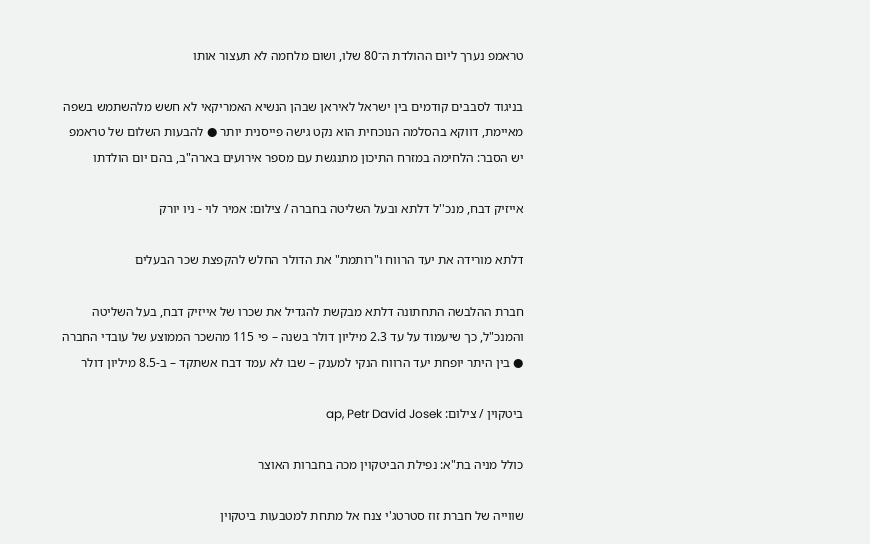טראמפ נערך ליום ההולדת ה־80 שלו, ושום מלחמה לא תעצור אותו

בניגוד לסבבים קודמים בין ישראל לאיראן שבהן הנשיא האמריקאי לא חשש מלהשתמש בשפה מאיימת, דווקא בהסלמה הנוכחית הוא נקט גישה פייסנית יותר ● להבעות השלום של טראמפ יש הסבר: הלחימה במזרח התיכון מתנגשת עם מספר אירועים בארה"ב, בהם יום הולדתו

אייזיק דבח, מנכ''ל דלתא ובעל השליטה בחברה / צילום: אמיר לוי - ניו יורק

דלתא מורידה את יעד הרווח ו"רותמת" את הדולר החלש להקפצת שכר הבעלים

חברת ההלבשה התחתונה דלתא מבקשת להגדיל את שכרו של אייזיק דבח, בעל השליטה והמנכ"ל, כך שיעמוד על עד 2.3 מיליון דולר בשנה – פי 115 מהשכר הממוצע של עובדי החברה ● בין היתר יופחת יעד הרווח הנקי למענק – שבו לא עמד דבח אשתקד – ב-8.5 מיליון דולר

ביטקוין / צילום: ap, Petr David Josek

כולל מניה בת"א: נפילת הביטקוין מכה בחברות האוצר

שווייה של חברת זוז סטרטג'י צנח אל מתחת למטבעות ביטקוין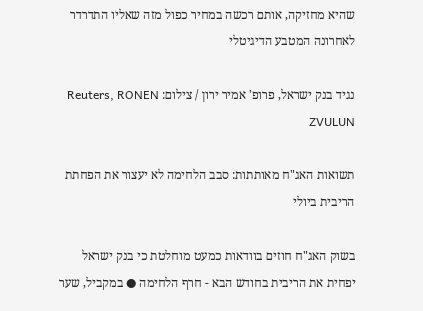שהיא מחזיקה, אותם רכשה במחיר כפול מזה שאליו התדרדר לאחרונה המטבע הדיגיטלי

נגיד בנק ישראל, פרופ' אמיר ירון / צילום: Reuters, RONEN ZVULUN

תשואות האג"ח מאותתות: סבב הלחימה לא יעצור את הפחתת הריבית ביולי

בשוק האג"ח חוזים בוודאות כמעט מוחלטת כי בנק ישראל יפחית את הריבית בחודש הבא - חרף הלחימה ● במקביל, שער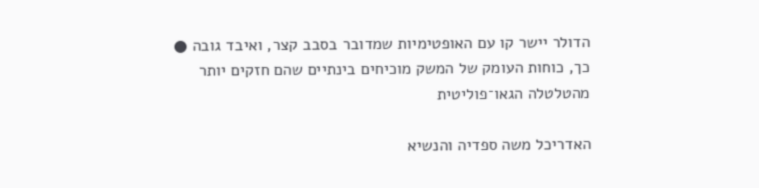הדולר יישר קו עם האופטימיות שמדובר בסבב קצר, ואיבד גובה ● כך, כוחות העומק של המשק מוכיחים בינתיים שהם חזקים יותר מהטלטלה הגאו־פוליטית

האדריכל משה ספדיה והנשיא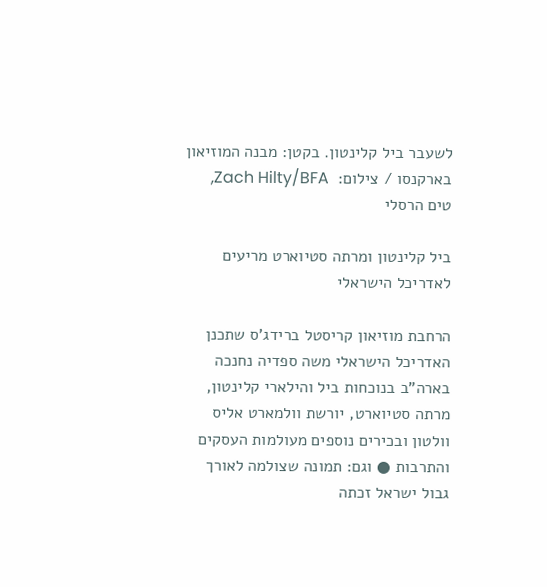לשעבר ביל קלינטון. בקטן: מבנה המוזיאון בארקנסו / צילום:  Zach Hilty/BFA, טים הרסלי

ביל קלינטון ומרתה סטיוארט מריעים לאדריכל הישראלי

הרחבת מוזיאון קריסטל ברידג'ס שתכנן האדריכל הישראלי משה ספדיה נחנכה בארה"ב בנוכחות ביל והילארי קלינטון, מרתה סטיוארט, יורשת וולמארט אליס וולטון ובכירים נוספים מעולמות העסקים והתרבות ● וגם: תמונה שצולמה לאורך גבול ישראל זכתה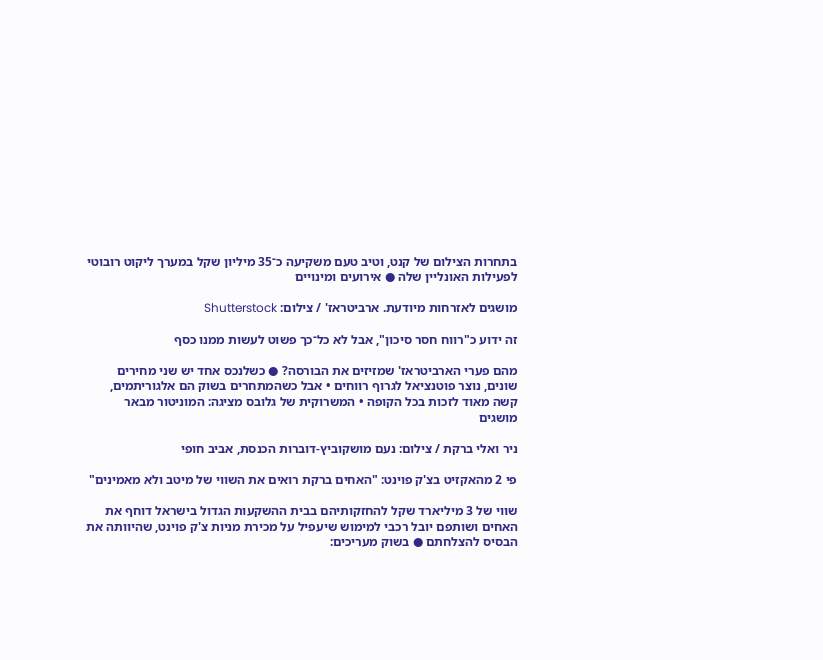בתחרות הצילום של קנט, וטיב טעם משקיעה כ־35 מיליון שקל במערך ליקוט רובוטי לפעילות האונליין שלה ● אירועים ומינויים

מושגים לאזרחות מיודעת. ארביטראז' / צילום: Shutterstock

זה ידוע כ"רווח חסר סיכון", אבל לא כל־כך פשוט לעשות ממנו כסף

מהם פערי הארביטראז' שמזיזים את הבורסה? ● כשלנכס אחד יש שני מחירים שונים, נוצר פוטנציאל לגרוף רווחים • אבל כשהמתחרים בשוק הם אלגוריתמים, קשה מאוד לזכות בכל הקופה • המשרוקית של גלובס מציגה: המוניטור מבאר מושגים

ניר ואלי ברקת / צילום: נעם מושקוביץ-דוברות הכנסת, אביב חופי

פי 2 מהאקזיט בצ'ק פוינט: "האחים ברקת רואים את השווי של מיטב ולא מאמינים"

שווי של 3 מיליארד שקל להחזקותיהם בבית ההשקעות הגדול בישראל דוחף את האחים ושותפם יובל רכבי למימוש שיעפיל על מכירת מניות צ'ק פוינט, שהיוותה את הבסיס להצלחתם ● בשוק מעריכים: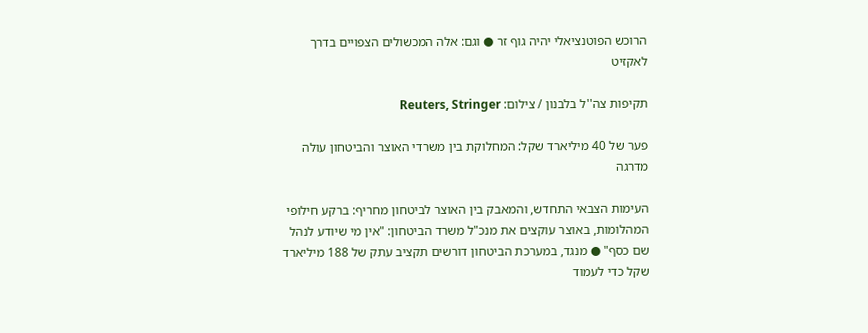הרוכש הפוטנציאלי יהיה גוף זר ● וגם: אלה המכשולים הצפויים בדרך לאקזיט

תקיפות צה''ל בלבנון / צילום: Reuters, Stringer

פער של 40 מיליארד שקל: המחלוקת בין משרדי האוצר והביטחון עולה מדרגה

העימות הצבאי התחדש, והמאבק בין האוצר לביטחון מחריף: ברקע חילופי המהלומות, באוצר עוקצים את מנכ"ל משרד הביטחון: "אין מי שיודע לנהל שם כסף" ● מנגד, במערכת הביטחון דורשים תקציב עתק של 188 מיליארד שקל כדי לעמוד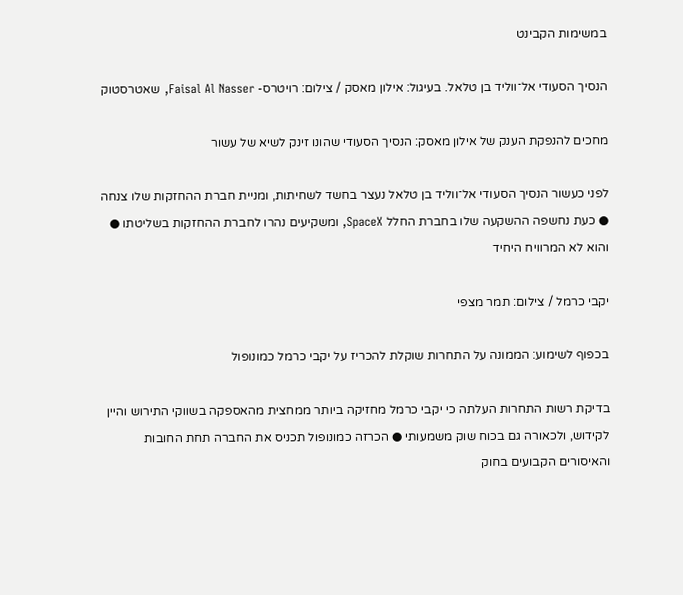במשימות הקבינט

הנסיך הסעודי אל־ווליד בן טלאל. בעיגול: אילון מאסק / צילום: רויטרס- Faisal Al Nasser, שאטרסטוק

מחכים להנפקת הענק של אילון מאסק: הנסיך הסעודי שהונו זינק לשיא של עשור

לפני כעשור הנסיך הסעודי אל־ווליד בן טלאל נעצר בחשד לשחיתות, ומניית חברת ההחזקות שלו צנחה ● כעת נחשפה ההשקעה שלו בחברת החלל SpaceX, ומשקיעים נהרו לחברת ההחזקות בשליטתו ● והוא לא המרוויח היחיד

יקבי כרמל / צילום: תמר מצפי

בכפוף לשימוע: הממונה על התחרות שוקלת להכריז על יקבי כרמל כמונופול

בדיקת רשות התחרות העלתה כי יקבי כרמל מחזיקה ביותר ממחצית מהאספקה בשווקי התירוש והיין לקידוש, ולכאורה גם בכוח שוק משמעותי ● הכרזה כמונופול תכניס את החברה תחת החובות והאיסורים הקבועים בחוק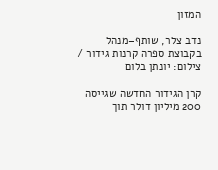המזון

נדב צלר, שותף–מנהל בקבוצת ספרה קרנות גידור / צילום: יונתן בלום

קרן הגידור החדשה שגייסה 200 מיליון דולר תוך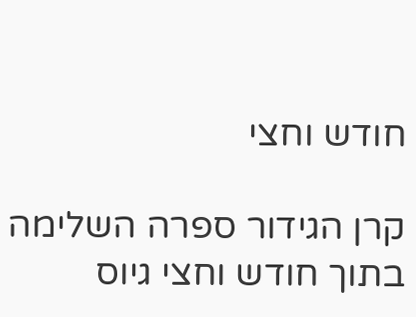חודש וחצי

קרן הגידור ספרה השלימה בתוך חודש וחצי גיוס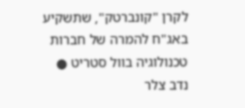לקרן "קונברטק", שתשקיע באג"ח להמרה של חברות טכנולוגיה בוול סטריט ● נדב צלר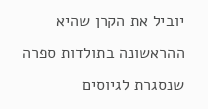יוביל את הקרן שהיא ההראשונה בתולדות ספרה שנסגרת לגיוסים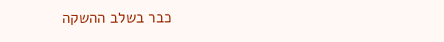כבר בשלב ההשקה